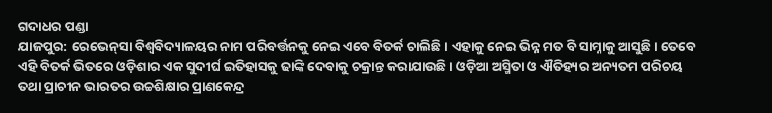ଗଦାଧର ପଣ୍ଡା
ଯାଜପୁର: ରେଭେନ୍‌ସା ବିଶ୍ବବିଦ୍ୟାଳୟର ନାମ ପରିବର୍ତ୍ତନକୁ ନେଇ ଏବେ ବିତର୍କ ଚାଲିଛି। ଏହାକୁ ନେଇ ଭିନ୍ନ ମତ ବି ସାମ୍ନାକୁ ଆସୁଛି। ତେବେ ଏହି ବିତର୍କ ଭିତରେ ଓଡ଼ିଶାର ଏକ ସୁଦୀର୍ଘ ଇତିହାସକୁ ଢାଙ୍କି ଦେବାକୁ ଚକ୍ରାନ୍ତ କରାଯାଉଛି। ଓଡ଼ିଆ ଅସ୍ମିତା ଓ ଐତିହ୍ୟର ଅନ୍ୟତମ ପରିଚୟ ତଥା ପ୍ରାଚୀନ ଭାରତର ଉଚ୍ଚଶିକ୍ଷାର ପ୍ରାଣକେନ୍ଦ୍ର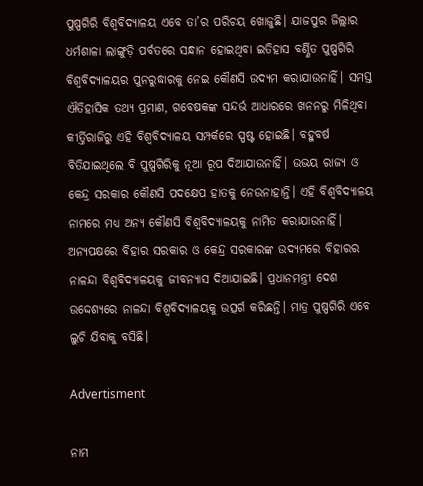ପୁଷ୍ପଗିରି ବିଶ୍ବବିଦ୍ୟାଳୟ ଏବେ ତା’ର ପରିଚୟ ଖୋଜୁଛି। ଯାଜପୁର ଜିଲ୍ଲାର ଧର୍ମଶାଳା ଲାଙ୍ଗୁଡ଼ି ପର୍ବତରେ ସନ୍ଧାନ ହୋଇଥିବା ଇତିହାସ ବର୍ଣ୍ଣିତ ପୁଷ୍ପଗିରି ବିଶ୍ବବିଦ୍ୟାଳୟର ପୁନରୁଦ୍ଧାରକୁ ନେଇ କୌଣସି ଉଦ୍ୟମ କରାଯାଉନାହିଁ। ସମସ୍ତ ଐତିହାସିକ ତଥ୍ୟ ପ୍ରମାଣ, ଗବେଷକଙ୍କ ସନ୍ଦର୍ଭ ଆଧାରରେ ଖନନରୁ ମିଳିଥିବା କୀର୍ତ୍ତିରାଜିରୁ ଏହି ବିଶ୍ବବିଦ୍ୟାଳୟ ସମ୍ପର୍କରେ ସ୍ପଷ୍ଟ ହୋଇଛି। ବହୁବର୍ଷ ବିତିଯାଇଥିଲେ ବି ପୁଷ୍ପଗିରିକୁ ନୂଆ ରୂପ ଦିଆଯାଉନାହିଁ। ଉଭୟ ରାଜ୍ୟ ଓ କେନ୍ଦ୍ର ସରକାର କୌଣସି ପଦକ୍ଷେପ ହାତକୁ ନେଉନାହାନ୍ତି। ଏହି ବିଶ୍ବବିଦ୍ୟାଳୟ ନାମରେ ମଧ୍ୟ ଅନ୍ୟ କୌଣସି ବିଶ୍ବବିଦ୍ୟାଳୟକୁ ନାମିତ କରାଯାଉନାହିଁ। ଅନ୍ୟପକ୍ଷରେ ବିହାର ସରକାର ଓ କେନ୍ଦ୍ର ସରକାରଙ୍କ ଉଦ୍ୟମରେ ବିହାରର ନାଳନ୍ଦା ବିଶ୍ବବିଦ୍ୟାଳୟକୁ ଜୀବନ୍ୟାସ ଦିଆଯାଇଛି। ପ୍ରଧାନମନ୍ତ୍ରୀ ଦେଶ ଉଦ୍ଦେଶ୍ୟରେ ନାଳନ୍ଦା ବିଶ୍ବବିଦ୍ୟାଳୟକୁ ଉତ୍ସର୍ଗ କରିଛନ୍ତି। ମାତ୍ର ପୁଷ୍ପଗିରି ଏବେ ଲୁଚି ଯିବାକୁ ବସିଛି।

Advertisment

ନାମ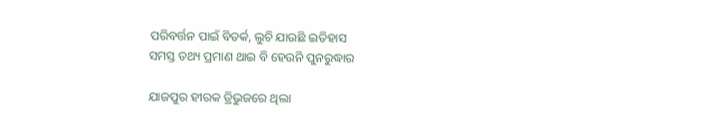ପରିବର୍ତ୍ତନ ପାଇଁ ବିତର୍କ, ଲୁଚି ଯାଉଛି ଇତିହାସ
ସମସ୍ତ ତଥ୍ୟ ପ୍ରମାଣ ଥାଇ ବି ହେଉନି ପୁନରୁଦ୍ଧାର

ଯାଜପୁର ହୀରକ ତ୍ରିଭୁଜରେ ଥିଲା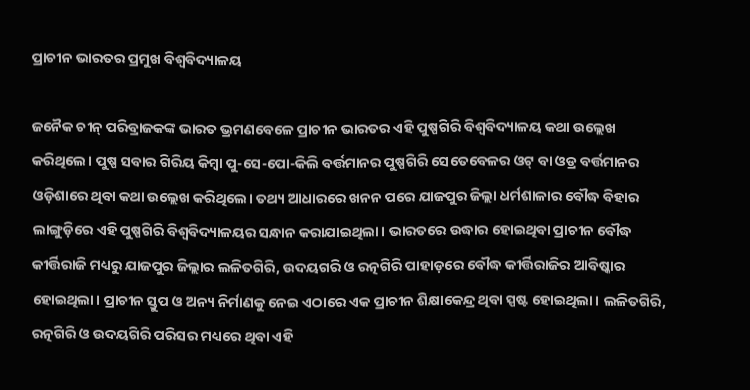ପ୍ରାଚୀନ ଭାରତର ପ୍ରମୁଖ ବିଶ୍ବବିଦ୍ୟାଳୟ

ଜନୈକ ଚୀନ୍‌ ପରିବ୍ରାଜକଙ୍କ ଭାରତ ଭ୍ରମଣବେଳେ ପ୍ରାଚୀନ ଭାରତର ଏହି ପୁଷ୍ପଗିରି ବିଶ୍ବବିଦ୍ୟାଳୟ କଥା ଉଲ୍ଲେଖ କରିଥିଲେ। ପୁଷ୍ପ ସବାର ଗିରିୟ କିମ୍ବା ପୁ-ସେ-ପୋ-କିଲି ବର୍ତ୍ତମାନର ପୁଷ୍ପଗିରି ସେତେବେଳର ଓଟ୍‌ ବା ଓଡ୍ର ବର୍ତ୍ତମାନର ଓଡ଼ିଶାରେ ଥିବା କଥା ଉଲ୍ଲେଖ କରିଥିଲେ। ତଥ୍ୟ ଆଧାରରେ ଖନନ ପରେ ଯାଜପୁର ଜିଲ୍ଲା ଧର୍ମଶାଳାର ବୌଦ୍ଧ ବିହାର ଲାଙ୍ଗୁଡ଼ିରେ ଏହି ପୁଷ୍ପଗିରି ବିଶ୍ବବିଦ୍ୟାଳୟର ସନ୍ଧାନ କରାଯାଇଥିଲା। ଭାରତରେ ଉଦ୍ଧାର ହୋଇଥିବା ପ୍ରାଚୀନ ବୌଦ୍ଧ କୀର୍ତ୍ତିରାଜି ମଧ୍ୟରୁ ଯାଜପୁର ଜିଲ୍ଲାର ଲଳିତଗିରି, ଉଦୟଗରି ଓ ରତ୍ନଗିରି ପାହାଡ଼ରେ ବୌଦ୍ଧ କୀର୍ତ୍ତିରାଜିର ଆବିଷ୍କାର ହୋଇଥିଲା। ପ୍ରାଚୀନ ସ୍ତୁପ ଓ ଅନ୍ୟ ନିର୍ମାଣକୁ ନେଇ ଏଠାରେ ଏକ ପ୍ରାଚୀନ ଶିକ୍ଷାକେନ୍ଦ୍ର ଥିବା ସ୍ପଷ୍ଟ ହୋଇଥିଲା। ଲଳିତଗିରି, ରତ୍ନଗିରି ଓ ଉଦୟଗିରି ପରିସର ମଧ୍ୟରେ ଥିବା ଏହି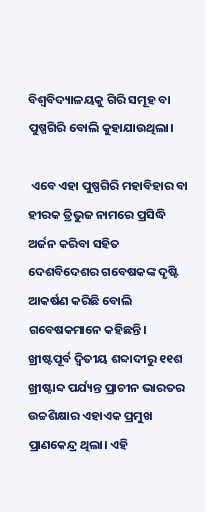ବିଶ୍ବବିଦ୍ୟାଳୟକୁ ଗିରି ସମୂହ ବା ପୁଷ୍ପଗିରି ବୋଲି କୁହାଯାଉଥିଲା।

 ଏବେ ଏହା ପୁଷ୍ପଗିରି ମହାବିହାର ବା ହୀରକ ତ୍ରିଭୁଜ ନାମରେ ପ୍ରସିଦ୍ଧି ଅର୍ଜନ କରିବା ସହିତ ଦେଶବିଦେଶର ଗବେଷକଙ୍କ ଦୃଷ୍ଟି ଆକର୍ଷଣ କରିଛି ବୋଲି ଗବେଷକମାନେ କହିଛନ୍ତି। ଖ୍ରୀଷ୍ଟପୂର୍ବ ଦ୍ବିତୀୟ ଶବ୍ଦାଦୀରୁ ୧୧ଶ ଖ୍ରୀଷ୍ଟାବ୍ଦ ପର୍ଯ୍ୟନ୍ତ ପ୍ରାଚୀନ ଭାରତର ଉଚ୍ଚଶିକ୍ଷାର ଏହାଏକ ପ୍ରମୁଖ ପ୍ରାଣକେନ୍ଦ୍ର ଥିଲା। ଏହି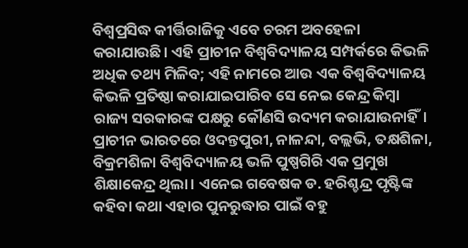ବିଶ୍ବପ୍ରସିଦ୍ଧ କୀର୍ତ୍ତିରାଜିକୁ ଏବେ ଚରମ ଅବହେଳା କରାଯାଉଛି। ଏହି ପ୍ରାଚୀନ ବିଶ୍ବବିଦ୍ୟାଳୟ ସମ୍ପର୍କରେ କିଭଳି ଅଧିକ ତଥ୍ୟ ମିଳିବ; ଏହି ନାମରେ ଆଉ ଏକ ବିଶ୍ବବିଦ୍ୟାଳୟ କିଭଳି ପ୍ରତିଷ୍ଠା କରାଯାଇପାରିବ ସେ ନେଇ କେନ୍ଦ୍ର କିମ୍ବା ରାଜ୍ୟ ସରକାରଙ୍କ ପକ୍ଷରୁ କୌଣସି ଉଦ୍ୟମ କରାଯାଉନାହିଁ। ପ୍ରାଚୀନ ଭାରତରେ ଓଦନ୍ତପୁରୀ, ନାଳନ୍ଦା, ବଲ୍ଲଭି, ତକ୍ଷଶିଳା, ବିକ୍ରମଶିଳା ବିଶ୍ବବିଦ୍ୟାଳୟ ଭଳି ପୁଷ୍ପଗିରି ଏକ ପ୍ରମୁଖ ଶିକ୍ଷାକେନ୍ଦ୍ର ଥିଲା। ଏନେଇ ଗବେଷକ ଡ. ହରିଶ୍ଚନ୍ଦ୍ର ପୃଷ୍ଟିଙ୍କ କହିବା କଥା ଏହାର ପୁନରୁଦ୍ଧାର ପାଇଁ ବହୁ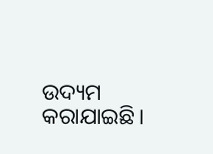ଉଦ୍ୟମ କରାଯାଇଛି।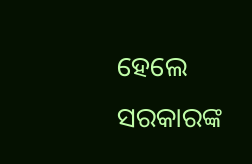ହେଲେ ସରକାରଙ୍କ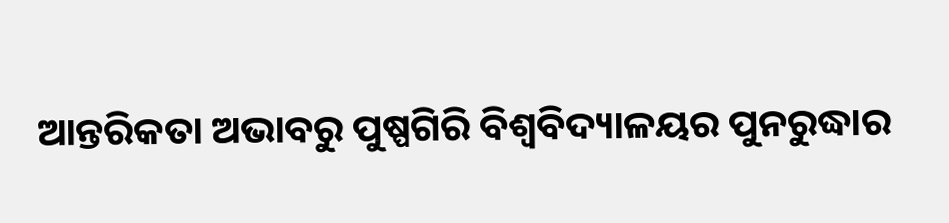ଆନ୍ତରିକତା ଅଭାବରୁ ପୁଷ୍ପଗିରି ବିଶ୍ବବିଦ୍ୟାଳୟର ପୁନରୁଦ୍ଧାର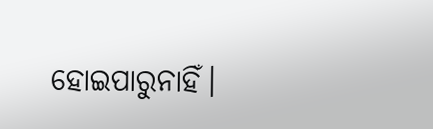ହୋଇପାରୁନାହିଁ।